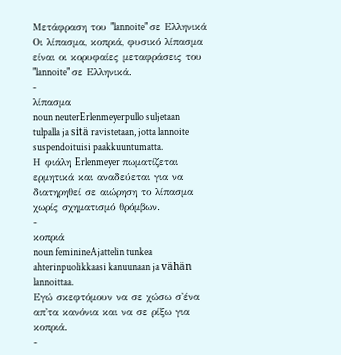Μετάφραση του "lannoite" σε Ελληνικά
Οι λίπασμα, κοπριά, φυσικό λίπασμα είναι οι κορυφαίες μεταφράσεις του "lannoite" σε Ελληνικά.
-
λίπασμα
noun neuterErlenmeyerpullo suljetaan tulpalla ja sitä ravistetaan, jotta lannoite suspendoituisi paakkuuntumatta.
Η φιάλη Erlenmeyer πωματίζεται ερμητικά και αναδεύεται για να διατηρηθεί σε αιώρηση το λίπασμα χωρίς σχηματισμό θρόμβων.
-
κοπριά
noun feminineAjattelin tunkea ahterinpuolikkaasi kanuunaan ja vähän lannoittaa.
Εγώ σκεφτόμουν να σε χώσω σ'ένα απ'τα κανόνια και να σε ρίξω για κοπριά.
-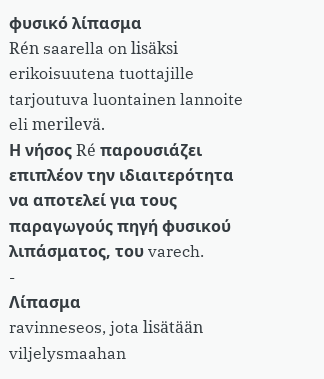φυσικό λίπασμα
Rén saarella on lisäksi erikoisuutena tuottajille tarjoutuva luontainen lannoite eli merilevä.
Η νήσος Ré παρουσιάζει επιπλέον την ιδιαιτερότητα να αποτελεί για τους παραγωγούς πηγή φυσικού λιπάσματος, του varech.
-
Λίπασμα
ravinneseos, jota lisätään viljelysmaahan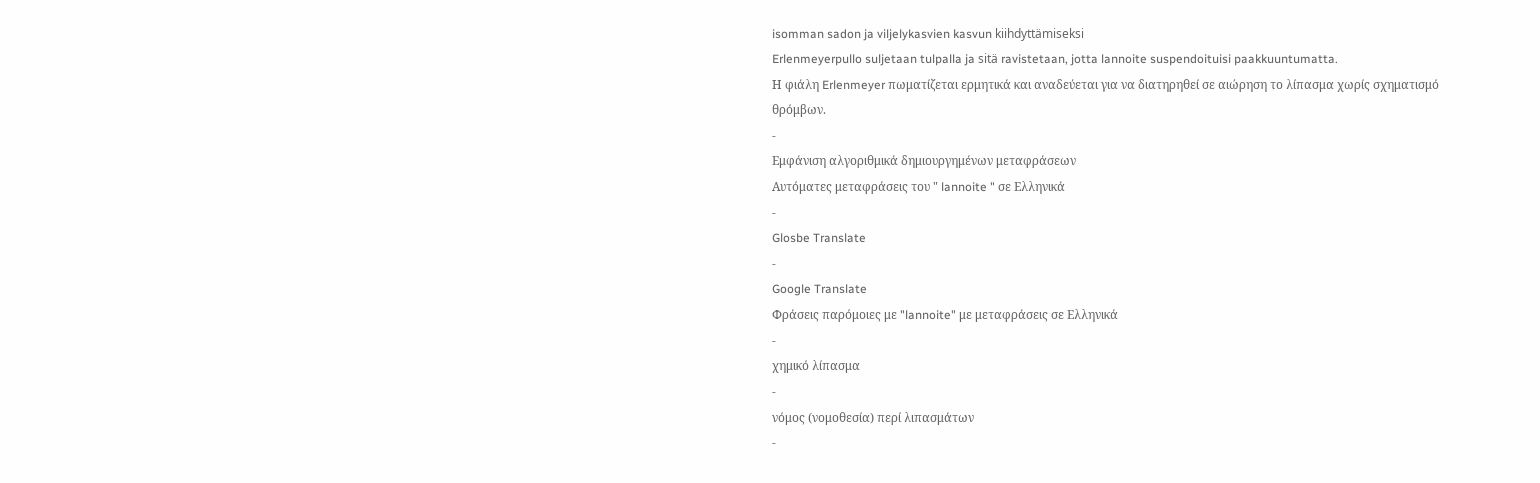isomman sadon ja viljelykasvien kasvun kiihdyttämiseksi
Erlenmeyerpullo suljetaan tulpalla ja sitä ravistetaan, jotta lannoite suspendoituisi paakkuuntumatta.
Η φιάλη Erlenmeyer πωματίζεται ερμητικά και αναδεύεται για να διατηρηθεί σε αιώρηση το λίπασμα χωρίς σχηματισμό θρόμβων.
-
Εμφάνιση αλγοριθμικά δημιουργημένων μεταφράσεων
Αυτόματες μεταφράσεις του " lannoite " σε Ελληνικά
-
Glosbe Translate
-
Google Translate
Φράσεις παρόμοιες με "lannoite" με μεταφράσεις σε Ελληνικά
-
χημικό λίπασμα
-
νόμος (νομοθεσία) περί λιπασμάτων
-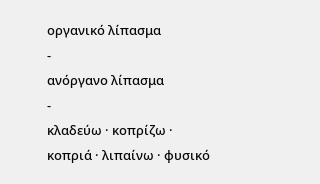οργανικό λίπασμα
-
ανόργανο λίπασμα
-
κλαδεύω · κοπρίζω · κοπριά · λιπαίνω · φυσικό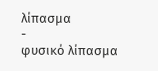λίπασμα
-
φυσικό λίπασμα